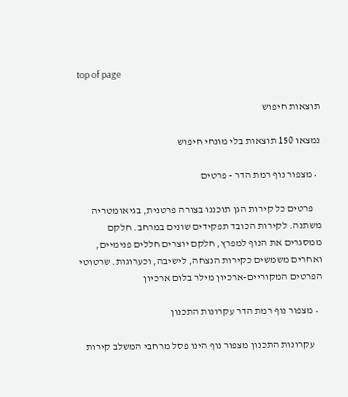top of page

תוצאות חיפוש

נמצאו 150 תוצאות בלי מונחי חיפוש

  • מצפור נוף רמת הדר - פרטים

    פרטים כל קירות הגן תוכננו בצורה פרטנית, בגיאומטריה משתנה. לקירות הכובד תפקידים שונים במרחב. חלקם ממסגרים את הנוף למפרץ, חלקם יוצרים חללים פנימיים, ואחרים משמשים כקירות הנצחה, לישיבה, וכערוגות. שרטוטי הפרטים המקוריים-ארכיון מילר בלום ארכיון

  • מצפור נוף רמת הדר עקרונות התכנון

    עקרונות התכנון מצפור נוף הינו פסל מרחבי המשלב קירות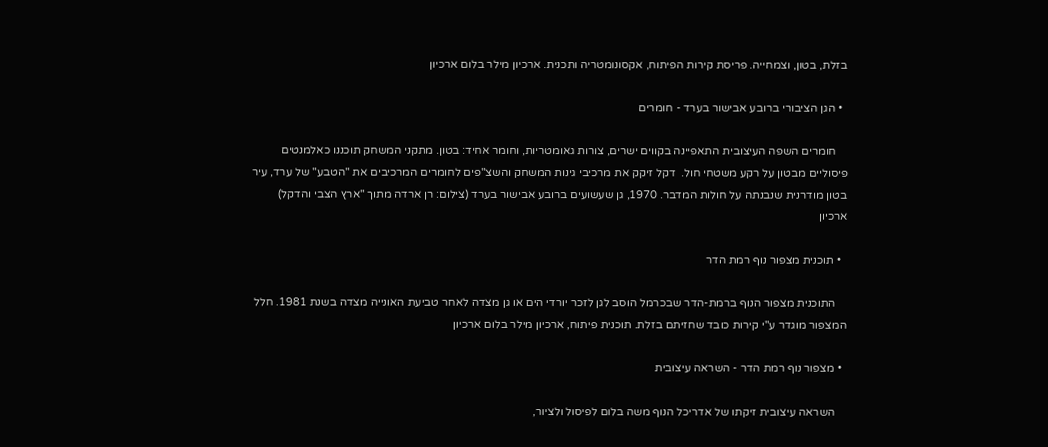בזלת, בטון, וצמחייה. פריסת קירות הפיתוח, אקסונומטריה ותכנית. ארכיון מילר בלום ארכיון

  • הגן הציבורי ברובע אבישור בערד - חומרים

    חומרים השפה העיצובית התאפיינה בקווים ישרים, צורות גאומטריות, וחומר אחיד: בטון. מתקני המשחק תוכננו כאלמנטים פיסוליים מבטון על רקע משטחי חול.  דקל זיקק את מרכיבי גינות המשחק והשצ"פים לחומרים המרכיבים את "הטבע" של ערד, עיר בטון מודרנית שנבנתה על חולות המדבר. 1970, גן שעשועים ברובע אבישור בערד (צילום: רן ארדה מתוך "ארץ הצבי והדקל) ארכיון

  • תוכנית מצפור נוף רמת הדר

    התוכנית מצפור הנוף ברמת-הדר שבכרמל הוסב לגן לזכר יורדי הים או גן מצדה לאחר טביעת האונייה מצדה בשנת 1981. חלל המצפור מוגדר ע"י קירות כובד שחזיתם בזלת. תוכנית פיתוח, ארכיון מילר בלום ארכיון

  • מצפור נוף רמת הדר - השראה עיצובית

    השראה עיצובית זיקתו של אדריכל הנוף משה בלום לפיסול ולציור,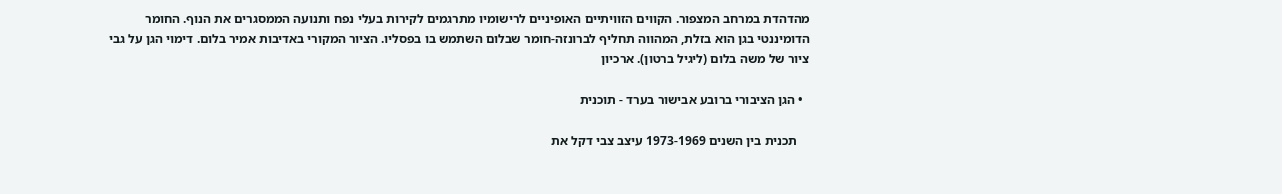מהדהדת במרחב המצפור. הקווים הזוויתיים האופיניים לרישומיו מתרגמים לקירות בעלי נפח ותנועה הממסגרים את הנוף. החומר הדומיננטי בגן הוא בזלת, המהווה תחליף לברונזה-חומר שבלום השתמש בו בפסליו. הציור המקורי באדיבות אמיר בלום. דימוי הגן על גבי ציור של משה בלום (ליגיל ברטון). ארכיון

  • הגן הציבורי ברובע אבישור בערד - תוכנית

    תכנית בין השנים 1973-1969 עיצב צבי דקל את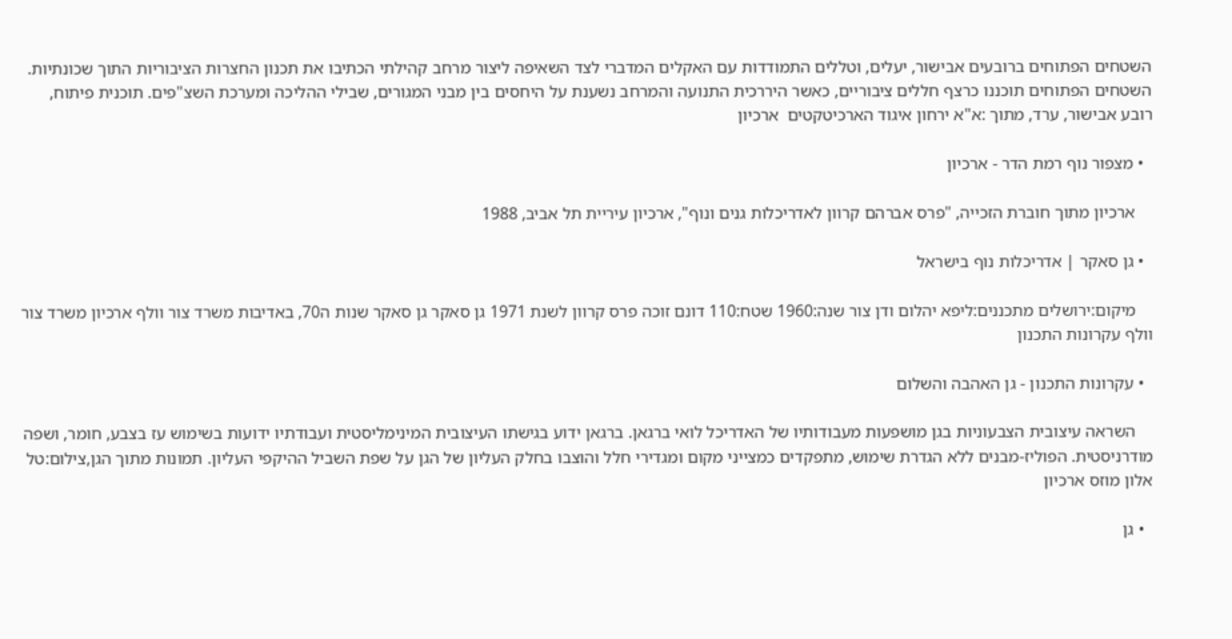השטחים הפתוחים ברובעים אבישור, יעלים, וטללים התמודדות עם האקלים המדברי לצד השאיפה ליצור מרחב קהילתי הכתיבו את תכנון החצרות הציבוריות התוך שכונתיות.   השטחים הפתוחים תוכננו כרצף חללים ציבוריים, כאשר היררכית התנועה והמרחב נשענת על היחסים בין מבני המגורים, שבילי ההליכה ומערכת השצ"פים. תוכנית פיתוח, רובע אבישור, ערד, מתוך :א"א ירחון איגוד הארכיטקטים  ארכיון

  • מצפור נוף רמת הדר - ארכיון

    ארכיון מתוך חוברת הזכייה, "פרס אברהם קרוון לאדריכלות גנים ונוף", ארכיון עיריית תל אביב, 1988

  • גן סאקר | אדריכלות נוף בישראל

    מיקום:ירושלים מתכננים:ליפא יהלום ודן צור שנה:1960 שטח:110 דונם זוכה פרס קרוון לשנת 1971 גן סאקר גן סאקר שנות ה70, באדיבות משרד צור וולף ארכיון משרד צור וולף עקרונות התכנון

  • עקרונות התכנון - גן האהבה והשלום

    השראה עיצובית הצבעוניות בגן מושפעות מעבודותיו של האדריכל לואי ברגאן. ברגאן ידוע בגישתו העיצובית המינימליסטית ועבודתיו ידועות בשימוש עז בצבע, חומר, ושפה מודרניסטית. הפוליז-מבנים ללא הגדרת שימוש, מתפקדים כמצייני מקום ומגדירי חלל והוצבו בחלק העליון של הגן על שפת השביל ההיקפי העליון. תמונות מתוך הגן,צילום:טל אלון מוזס ארכיון

  • גן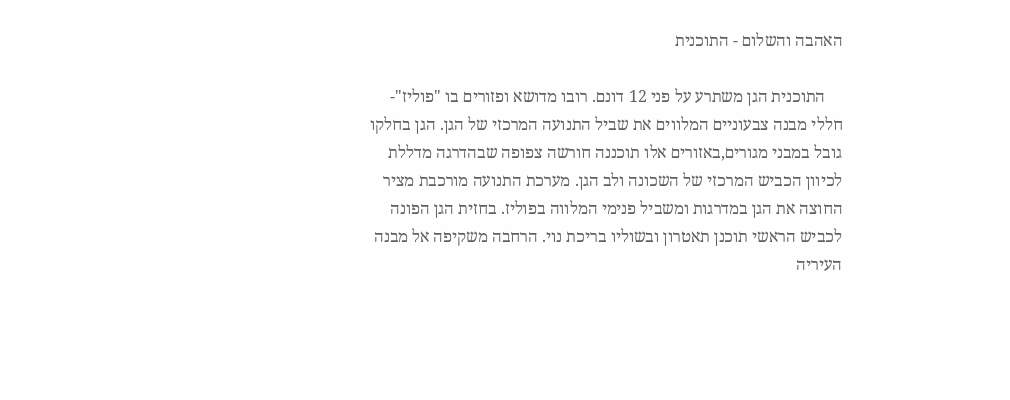האהבה והשלום - התוכנית

    התוכנית הגן משתרע על פני 12 דונם. רובו מדושא ופזורים בו "פוליז"- חללי מבנה צבעוניים המלווים את שביל התנועה המרכזי של הגן. הגן בחלקו גובל במבני מגורים,באזורים אלו תוכננה חורשה צפופה שבהדרגה מדללת לכיוון הכביש המרכזי של השכונה ולב הגן. מערכת התנועה מורכבת מציר החוצה את הגן במדרגות ומשביל פנימי המלווה בפוליז. בחזית הגן הפונה לכביש הראשי תוכנן תאטרון ובשוליו בריכת נוי. הרחבה משקיפה אל מבנה העיריה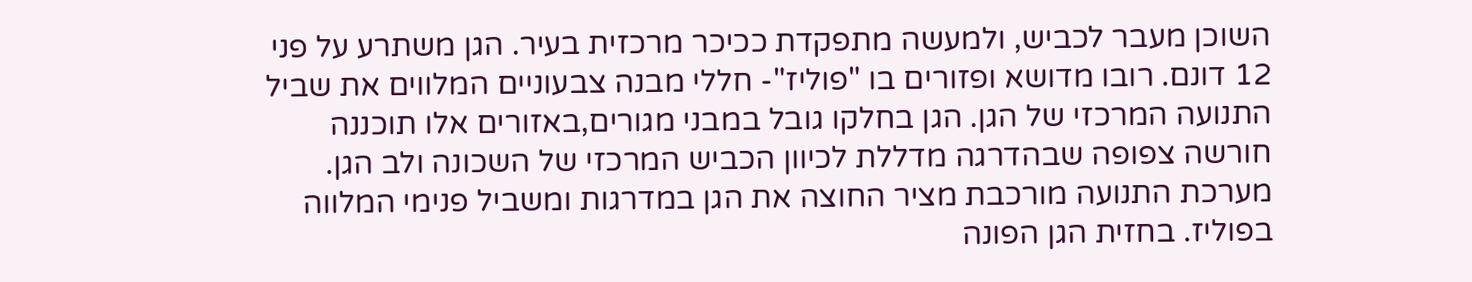השוכן מעבר לכביש, ולמעשה מתפקדת ככיכר מרכזית בעיר. הגן משתרע על פני 12 דונם. רובו מדושא ופזורים בו "פוליז"- חללי מבנה צבעוניים המלווים את שביל התנועה המרכזי של הגן. הגן בחלקו גובל במבני מגורים,באזורים אלו תוכננה חורשה צפופה שבהדרגה מדללת לכיוון הכביש המרכזי של השכונה ולב הגן. מערכת התנועה מורכבת מציר החוצה את הגן במדרגות ומשביל פנימי המלווה בפוליז. בחזית הגן הפונה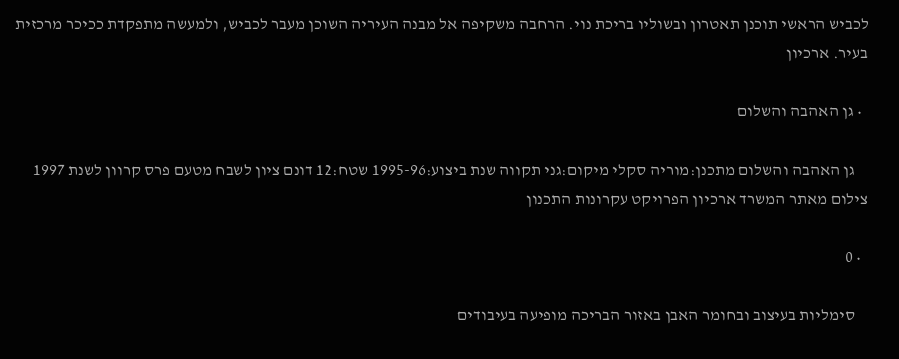לכביש הראשי תוכנן תאטרון ובשוליו בריכת נוי. הרחבה משקיפה אל מבנה העיריה השוכן מעבר לכביש, ולמעשה מתפקדת ככיכר מרכזית בעיר. ארכיון

  • גן האהבה והשלום

    גן האהבה והשלום מתכנן:מוריה סקלי מיקום:גני תקווה שנת ביצוע:1995-96 שטח:12 דונם ציון לשבח מטעם פרס קרוון לשנת 1997 צילום מאתר המשרד ארכיון הפרויקט עקרונות התכנון

  • 0

    סימליות בעיצוב ובחומר האבן באזור הבריכה מופיעה בעיבודים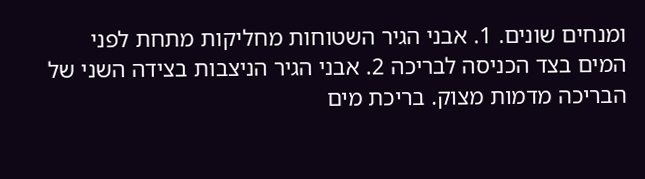ומנחים שונים. 1. אבני הגיר השטוחות מחליקות מתחת לפני המים בצד הכניסה לבריכה 2. אבני הגיר הניצבות בצידה השני של הבריכה מדמות מצוק. בריכת מים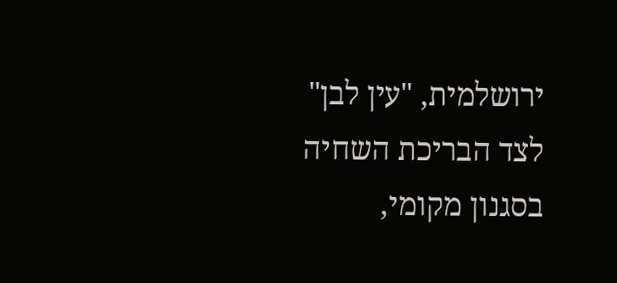ירושלמית, "עין לבן" לצד הבריכת השחיה בסגנון מקומי,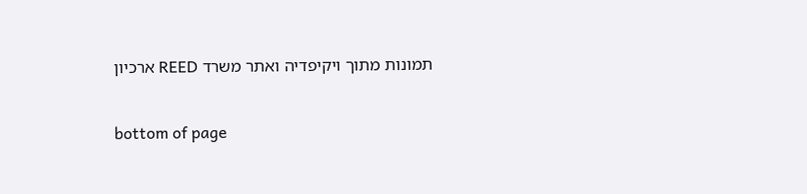תמונות מתוך ויקיפדיה ואתר משרד REED ארכיון

bottom of page